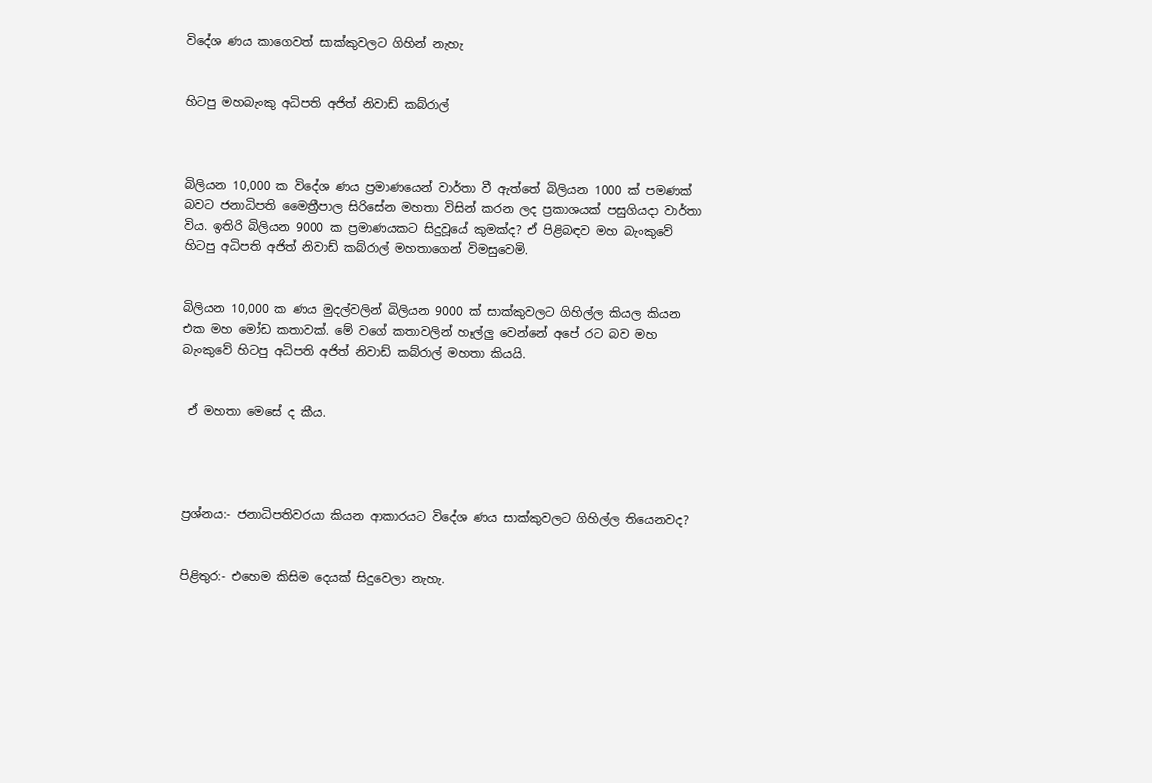විදේශ ණය කාගෙවත් සාක්කුවලට ගිහින් නැහැ


හිටපු මහබැංකු අධිපති අජිත් නිවාඩ් කබ්රාල්



බිලියන 10,000 ක විදේශ ණය ප්‍රමාණයෙන් වාර්තා වී ඇත්තේ බිලියන 1000 ක් පමණක් බවට ජනාධිපති මෛත්‍රීපාල සිරිසේන මහතා විසින් කරන ලද ප්‍රකාශයක් පසුගියදා වාර්තා විය. ඉතිරි බිලියන 9000 ක ප්‍රමාණයකට සිදුවූයේ කුමක්ද? ඒ පිළිබඳව මහ බැංකුවේ හිටපු අධිපති අජිත් නිවාඩ් කබ්රාල් මහතාගෙන් විමසුවෙමි.


බිලියන 10,000 ක ණය මුදල්වලින් බිලියන 9000 ක් සාක්කුවලට ගිහිල්ල කියල කියන එක මහ මෝඩ කතාවක්. මේ වගේ කතාවලින් හෑල්ලු වෙන්නේ අපේ රට බව මහ බැංකුවේ හිටපු අධිපති අජිත් නිවාඩ් කබ්රාල් මහතා කියයි.


 ඒ මහතා මෙසේ ද කීය.




ප්‍රශ්නය:- ජනාධිපතිවරයා කියන ආකාරයට විදේශ ණය සාක්කුවලට ගිහිල්ල තියෙනවද?


පිළිතුර:- එහෙම කිසිම දෙයක් සිදුවෙලා නැහැ.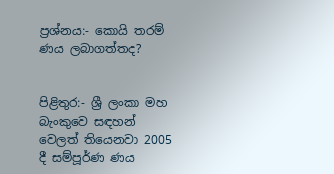ප්‍රශ්නය:- කොයි තරම් ණය ලබාගත්තද?


පිළිතුර:- ශ්‍රී ලංකා මහ බැංකුවෙ සඳහන් වෙලත් තියෙනවා 2005 දී සම්පූර්ණ ණය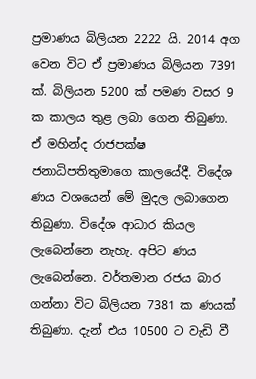ප්‍රමාණය බිලියන 2222 යි. 2014 අග වෙන විට ඒ ප්‍රමාණය බිලියන 7391 ක්. බිලියන 5200 ක් පමණ වසර 9 ක කාලය තුළ ලබා ගෙන තිබුණා. ඒ මහින්ද රාජපක්ෂ ජනාධිපතිතුමාගෙ කාලයේදී. විදේශ ණය වශයෙන් මේ මුදල ලබාගෙන තිබුණා. විදේශ ආධාර කියල ලැබෙන්නෙ නැහැ. අපිට ණය ලැබෙන්නෙ. වර්තමාන රජය බාර ගන්නා විට බිලියන 7381 ක ණයක් තිබුණා. දැන් එය 10500 ට වැඩි වී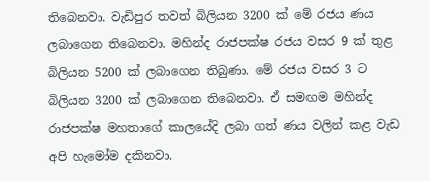තිබෙනවා. වැඩිපුර තවත් බිලියන 3200 ක් මේ රජය ණය ලබාගෙන තිබෙනවා. මහින්ද රාජපක්ෂ රජය වසර 9 ක් තුළ බිලියන 5200 ක් ලබාගෙන තිබුණා. මේ රජය වසර 3 ට බිලියන 3200 ක් ලබාගෙන තිබෙනවා. ඒ සමඟම මහින්ද රාජපක්ෂ මහතාගේ කාලයේදි ලබා ගත් ණය වලින් කළ වැඩ අපි හැමෝම දකිනවා.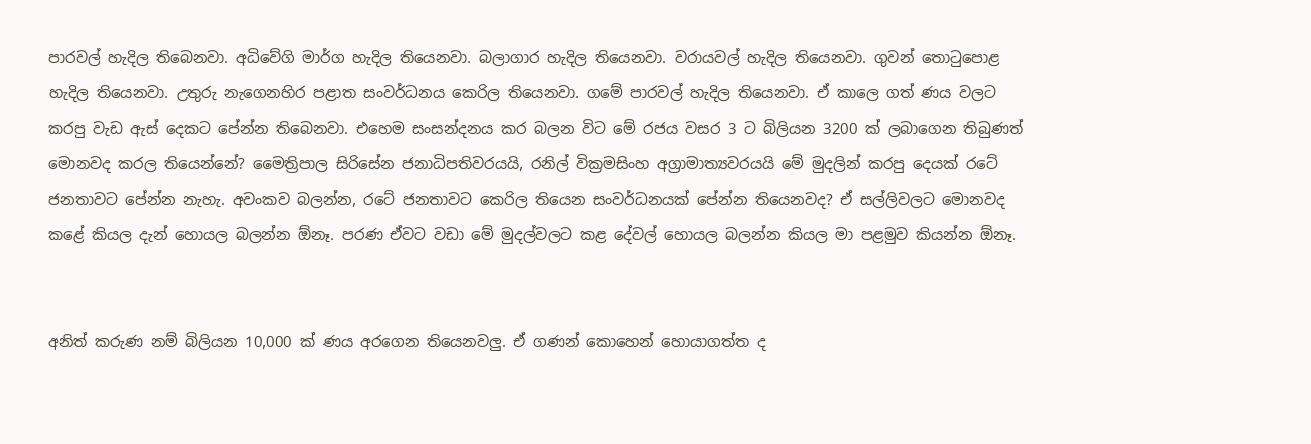පාරවල් හැදිල තිබෙනවා. අධිවේගි මාර්ග හැදිල තියෙනවා. බලාගාර හැදිල තියෙනවා. වරායවල් හැදිල තියෙනවා. ගුවන් තොටුපොළ හැදිල තියෙනවා. උතුරු නැගෙනහිර පළාත සංවර්ධනය කෙරිල තියෙනවා. ගමේ පාරවල් හැදිල තියෙනවා. ඒ කාලෙ ගත් ණය වලට කරපු වැඩ ඇස් දෙකට පේන්න තිබෙනවා. එහෙම සංසන්දනය කර බලන විට මේ රජය වසර 3 ට බිලියන 3200 ක් ලබාගෙන තිබුණත් මොනවද කරල තියෙන්නේ? මෛත්‍රිපාල සිරිසේන ජනාධිපතිවරයයි, රනිල් වික්‍රමසිංහ අග්‍රාමාත්‍යවරයයි මේ මුදලින් කරපු දෙයක් රටේ ජනතාවට පේන්න නැහැ. අවංකව බලන්න, රටේ ජනතාවට කෙරිල තියෙන සංවර්ධනයක් පේන්න තියෙනවද? ඒ සල්ලිවලට මොනවද කළේ කියල දැන් හොයල බලන්න ඕනෑ. පරණ ඒවට වඩා මේ මුදල්වලට කළ දේවල් හොයල බලන්න කියල මා පළමුව කියන්න ඕනෑ.


අනිත් කරුණ නම් බිලියන 10,000 ක් ණය අරගෙන තියෙනවලු. ඒ ගණන් කොහෙන් හොයාගත්ත ද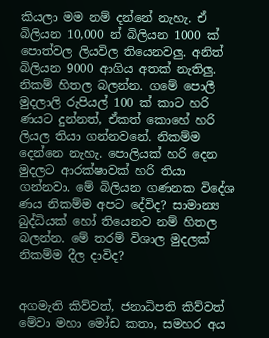කියලා මම නම් දන්නේ නැහැ. ඒ බිලියන 10,000 න් බිලියන 1000 ක් පොත්වල ලියවිල තියෙනවලු. අනිත් බිලියන 9000 ආගිය අතක් නැතිලු. නිකම් හිතල බලන්න. ගමේ පොලී මුදලාලි රුපියල් 100 ක් කාට හරි ණයට දුන්නත්, ඒකත් කොහේ හරි ලියල තියා ගන්නවනේ. නිකම්ම දෙන්නෙ නැහැ. පොලියක් හරි දෙන මුදලට ආරක්ෂාවක් හරි තියා ගන්නවා. මේ බිලියන ගණනක විදේශ ණය නිකම්ම අපට දේවිද? සාමාන්‍ය බුද්ධියක් හෝ තියෙනව නම් හිතල බලන්න. මේ තරම් විශාල මුදලක් නිකම්ම දීල දාවිද?


අගමැති කිව්වත්, ජනාධිපති කිව්වත් මේවා මහා මෝඩ කතා, සමහර අය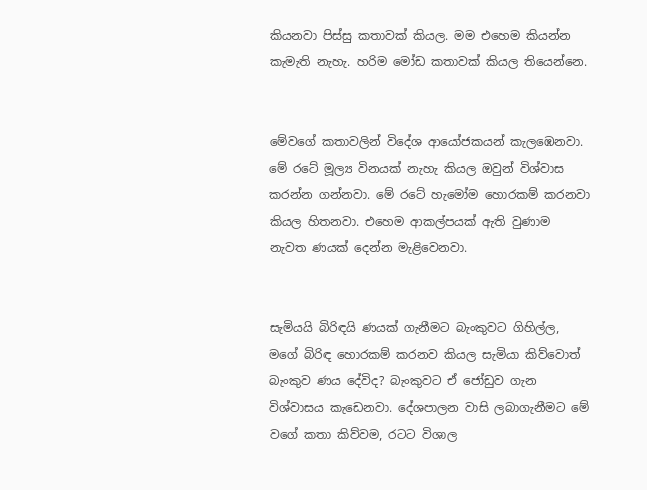කියනවා පිස්සු කතාවක් කියල. මම එහෙම කියන්න කැමැති නැහැ. හරිම මෝඩ කතාවක් කියල තියෙන්නෙ.


මේවගේ කතාවලින් විදේශ ආයෝජකයන් කැලඹෙනවා. මේ රටේ මූල්‍ය විනයක් නැහැ කියල ඔවුන් විශ්වාස කරන්න ගන්නවා. මේ රටේ හැමෝම හොරකම් කරනවා කියල හිතනවා. එහෙම ආකල්පයක් ඇති වුණාම නැවත ණයක් දෙන්න මැළිවෙනවා.


සැමියයි බිරිඳයි ණයක් ගැනීමට බැංකුවට ගිහිල්ල, මගේ බිරිඳ හොරකම් කරනව කියල සැමියා කිව්වොත් බැංකුව ණය දේවිද? බැංකුවට ඒ ජෝඩුව ගැන විශ්වාසය කැඩෙනවා. දේශපාලන වාසි ලබාගැනීමට මේ වගේ කතා කිව්වම, රටට විශාල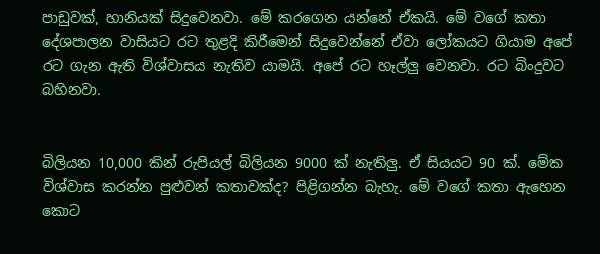පාඩුවක්, හානියක් සිදුවෙනවා. මේ කරගෙන යන්නේ ඒකයි. මේ වගේ කතා දේශපාලන වාසියට රට තුළදි කිරීමෙන් සිදුවෙන්නේ ඒවා ලෝකයට ගියාම අපේ රට ගැන ඇති විශ්වාසය නැතිව යාමයි. අපේ රට හෑල්ලු වෙනවා. රට බිංදුවට බහිනවා.


බිලියන 10,000 කින් රුපියල් බිලියන 9000 ක් නැතිලු. ඒ සියයට 90 ක්. මේක විශ්වාස කරන්න පුළුවන් කතාවක්ද? පිළිගන්න බැහැ. මේ වගේ කතා ඇහෙන කොට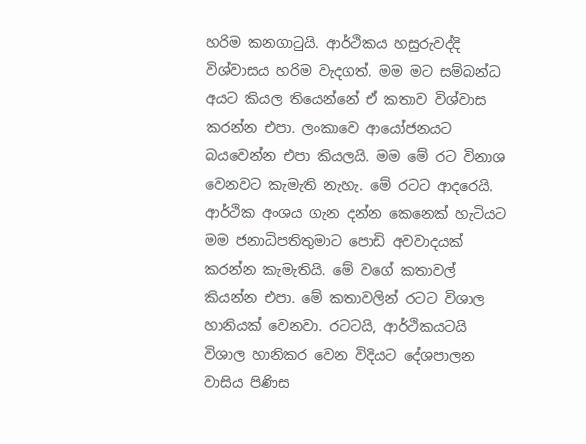හරිම කනගාටුයි. ආර්ථිකය හසුරුවද්දි විශ්වාසය හරිම වැදගත්. මම මට සම්බන්ධ අයට කියල තියෙන්නේ ඒ කතාව විශ්වාස කරන්න එපා. ලංකාවෙ ආයෝජනයට බයවෙන්න එපා කියලයි. මම මේ රට විනාශ වෙනවට කැමැති නැහැ. මේ රටට ආදරෙයි. ආර්ථික අංශය ගැන දන්න කෙනෙක් හැටියට මම ජනාධිපතිතුමාට පොඩි අවවාදයක් කරන්න කැමැතියි. මේ වගේ කතාවල් කියන්න එපා. මේ කතාවලින් රටට විශාල හානියක් වෙනවා. රටටයි, ආර්ථිකයටයි විශාල හානිකර වෙන විදියට දේශපාලන වාසිය පිණිස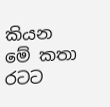කියන මේ කතා රටට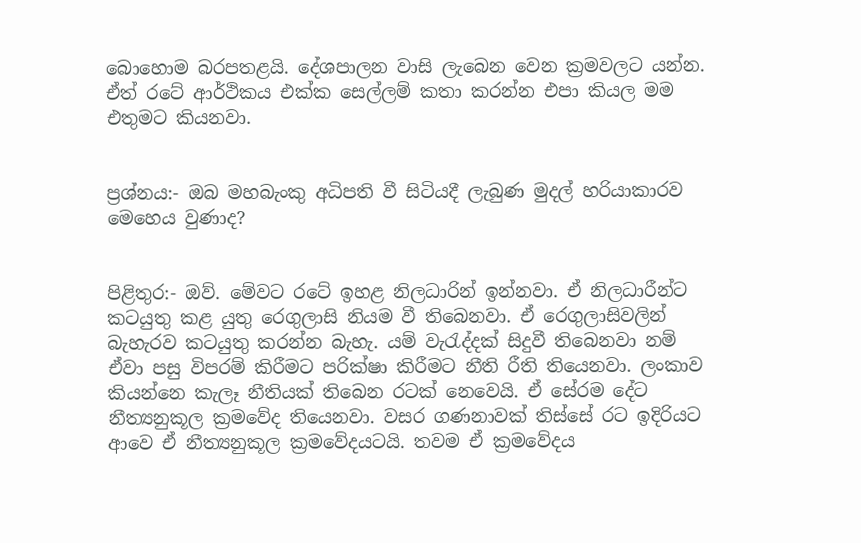බොහොම බරපතළයි. දේශපාලන වාසි ලැබෙන වෙන ක්‍රමවලට යන්න. ඒත් රටේ ආර්ථිකය එක්ක සෙල්ලම් කතා කරන්න එපා කියල මම එතුමට කියනවා.


ප්‍රශ්නය:- ඔබ මහබැංකු අධිපති වී සිටියදී ලැබුණ මුදල් හරියාකාරව මෙහෙය වුණාද?


පිළිතුර:- ඔව්. මේවට රටේ ඉහළ නිලධාරින් ඉන්නවා. ඒ නිලධාරීන්ට කටයුතු කළ යුතු රෙගුලාසි නියම වී තිබෙනවා. ඒ රෙගුලාසිවලින් බැහැරව කටයුතු කරන්න බැහැ. යම් වැරැද්දක් සිදුවී තිබෙනවා නම් ඒවා පසු විපරම් කිරීමට පරික්ෂා කිරීමට නීති රීති තියෙනවා. ලංකාව කියන්නෙ කැලෑ නීතියක් තිබෙන රටක් නෙවෙයි. ඒ සේරම දේට නීත්‍යනුකූල ක්‍රමවේද තියෙනවා. වසර ගණනාවක් තිස්සේ රට ඉදිරියට ආවෙ ඒ නීත්‍යනුකූල ක්‍රමවේදයටයි. තවම ඒ ක්‍රමවේදය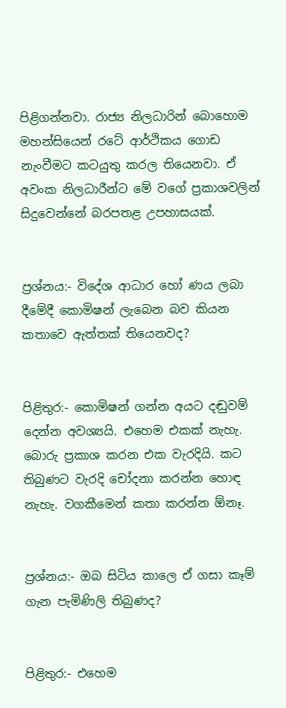පිළිගන්නවා. රාජ්‍ය නිලධාරින් බොහොම මහන්සියෙන් රටේ ආර්ථිකය ගොඩ නැංවීමට කටයුතු කරල තියෙනවා. ඒ අවංක නිලධාරීන්ට මේ වගේ ප්‍රකාශවලින් සිදුවෙන්නේ බරපතළ උපහාසයක්.


ප්‍රශ්නය:- විදේශ ආධාර හෝ ණය ලබා දීමේදී කොමිෂන් ලැබෙන බව කියන කතාවෙ ඇත්තක් තියෙනවද?


පිළිතුර:- කොමිෂන් ගන්න අයට දඬුවම් දෙන්න අවශ්‍යයි. එහෙම එකක් නැහැ. බොරු ප්‍රකාශ කරන එක වැරදියි. කට තිබුණට වැරදි චෝදනා කරන්න හොඳ නැහැ. වගකීමෙන් කතා කරන්න ඕනෑ.


ප්‍රශ්නය:- ඔබ සිටිය කාලෙ ඒ ගසා කෑම් ගැන පැමිණිලි තිබුණද?


පිළිතුර:- එහෙම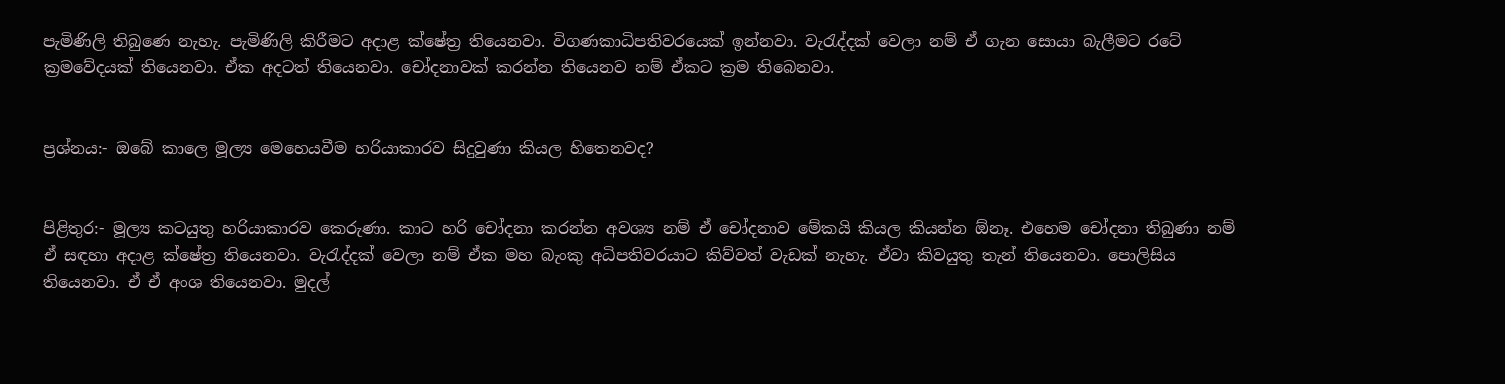පැමිණිලි තිබුණෙ නැහැ. පැමිණිලි කිරීමට අදාළ ක්ෂේත්‍ර තියෙනවා. විගණකාධිපතිවරයෙක් ඉන්නවා. වැරැද්දක් වෙලා නම් ඒ ගැන සොයා බැලීමට රටේ ක්‍රමවේදයක් තියෙනවා. ඒක අදටත් තියෙනවා. චෝදනාවක් කරන්න තියෙනව නම් ඒකට ක්‍රම තිබෙනවා.


ප්‍රශ්නය:- ඔබේ කාලෙ මූල්‍ය මෙහෙයවීම හරියාකාරව සිදුවුණා කියල හිතෙනවද?


පිළිතුර:- මූල්‍ය කටයුතු හරියාකාරව කෙරුණා. කාට හරි චෝදනා කරන්න අවශ්‍ය නම් ඒ චෝදනාව මේකයි කියල කියන්න ඕනෑ. එහෙම චෝදනා තිබුණා නම් ඒ සඳහා අදාළ ක්ෂේත්‍ර තියෙනවා. වැරැද්දක් වෙලා නම් ඒක මහ බැංකු අධිපතිවරයාට කිව්වත් වැඩක් නැහැ. ඒවා කිවයුතු තැන් තියෙනවා. පොලිසිය තියෙනවා. ඒ ඒ අංශ තියෙනවා. මුදල්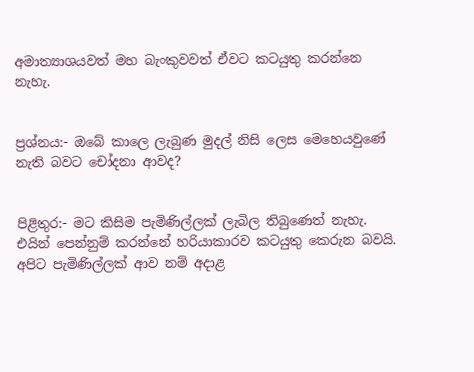අමාත්‍යාශයවත් මහ බැංකුවවත් ඒවට කටයුතු කරන්නෙ නැහැ.


ප්‍රශ්නය:- ඔබේ කාලෙ ලැබුණ මුදල් නිසි ලෙස මෙහෙයවුණේ නැති බවට චෝදනා ආවද?


පිළිතුර:- මට කිසිම පැමිණිල්ලක් ලැබිල තිබුණෙත් නැහැ. එයින් පෙන්නුම් කරන්නේ හරියාකාරව කටයුතු කෙරුන බවයි. අපිට පැමිණිල්ලක් ආව නම් අදාළ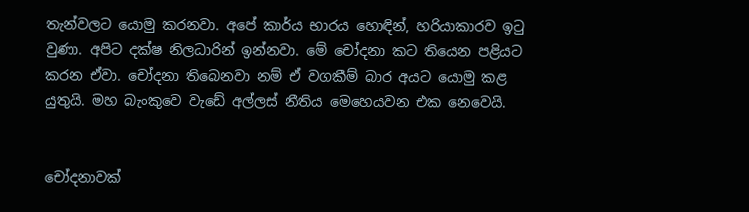තැන්වලට යොමු කරනවා. අපේ කාර්ය භාරය හොඳින්, හරියාකාරව ඉටු වුණා. අපිට දක්ෂ නිලධාරින් ඉන්නවා. මේ චෝදනා කට තියෙන පළියට කරන ඒවා. චෝදනා තිබෙනවා නම් ඒ වගකීම් බාර අයට යොමු කළ යුතුයි. මහ බැංකුවෙ වැඩේ අල්ලස් නීතිය මෙහෙයවන එක නෙවෙයි.


චෝදනාවක්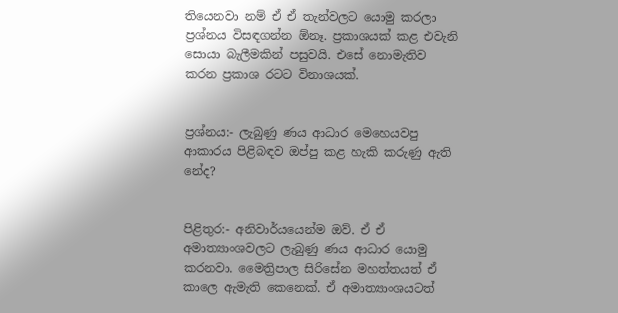තියෙනවා නම් ඒ ඒ තැන්වලට යොමු කරලා ප්‍රශ්නය විසඳගන්න ඕනෑ. ප්‍රකාශයක් කළ එවැනි සොයා බැලීමකින් පසුවයි. එසේ නොමැතිව කරන ප්‍රකාශ රටට විනාශයක්.


ප්‍රශ්නය:- ලැබුණු ණය ආධාර මෙහෙයවපු ආකාරය පිළිබඳව ඔප්පු කළ හැකි කරුණු ඇති නේද?


පිළිතුර:- අනිවාර්යයෙන්ම ඔව්. ඒ ඒ අමාත්‍යාංශවලට ලැබුණු ණය ආධාර යොමු කරනවා. මෛත්‍රිපාල සිරිසේන මහත්තයත් ඒ කාලෙ ඇමැති කෙනෙක්. ඒ අමාත්‍යාංශයටත්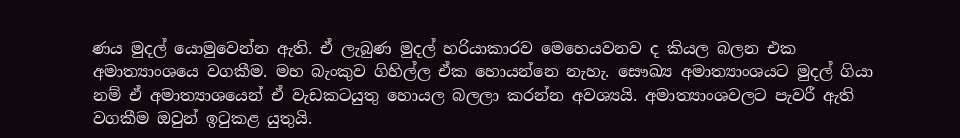ණය මුදල් යොමුවෙන්න ඇති. ඒ ලැබුණ මුදල් හරියාකාරව මෙහෙයවනව ද කියල බලන එක අමාත්‍යාංශයෙ වගකීම. මහ බැංකුව ගිහිල්ල ඒක හොයන්නෙ නැහැ. සෞඛ්‍ය අමාත්‍යාංශයට මුදල් ගියා නම් ඒ අමාත්‍යාශයෙන් ඒ වැඩකටයුතු හොයල බලලා කරන්න අවශ්‍යයි. අමාත්‍යාංශවලට පැවරී ඇති වගකීම ඔවුන් ඉටුකළ යුතුයි.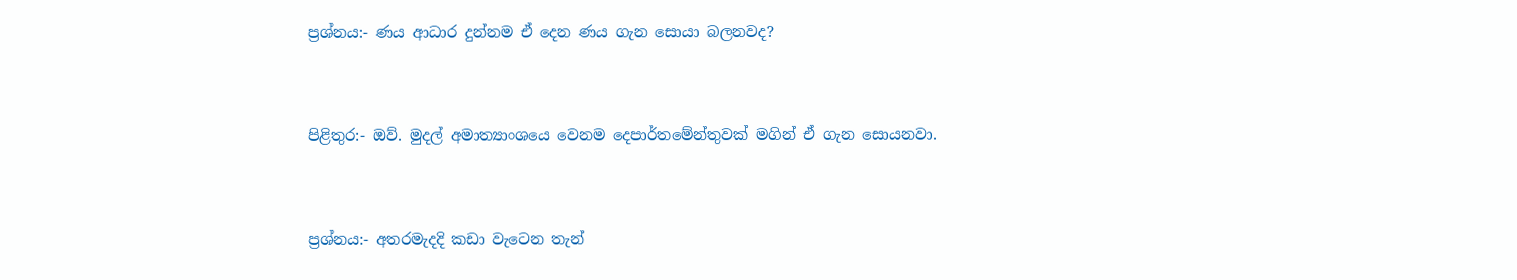ප්‍රශ්නය:- ණය ආධාර දුන්නම ඒ දෙන ණය ගැන සොයා බලනවද?


පිළිතුර:- ඔව්. මුදල් අමාත්‍යාංශයෙ වෙනම දෙපාර්තමේන්තුවක් මගින් ඒ ගැන සොයනවා.


ප්‍රශ්නය:- අතරමැදදි කඩා වැටෙන තැන්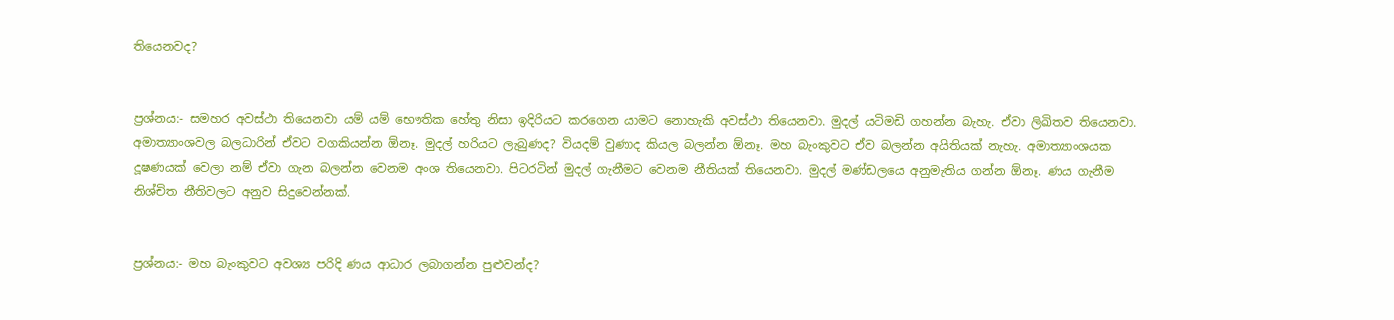තියෙනවද?


ප්‍රශ්නය:- සමහර අවස්ථා තියෙනවා යම් යම් භෞතික හේතු නිසා ඉදිරියට කරගෙන යාමට නොහැකි අවස්ථා තියෙනවා. මුදල් යටිමඩි ගහන්න බැහැ. ඒවා ලිඛිතව තියෙනවා. අමාත්‍යාංශවල බලධාරින් ඒවට වගකියන්න ඕනෑ. මුදල් හරියට ලැබුණද? වියදම් වුණාද කියල බලන්න ඕනෑ. මහ බැංකුවට ඒව බලන්න අයිතියක් නැහැ. අමාත්‍යාංශයක දූෂණයක් වෙලා නම් ඒවා ගැන බලන්න වෙනම අංශ තියෙනවා. පිටරටින් මුදල් ගැනීමට වෙනම නීතියක් තියෙනවා. මුදල් මණ්ඩලයෙ අනුමැතිය ගන්න ඕනෑ. ණය ගැනීම නිශ්චිත නීතිවලට අනුව සිදුවෙන්නක්.


ප්‍රශ්නය:- මහ බැංකුවට අවශ්‍ය පරිදි ණය ආධාර ලබාගන්න පුළුවන්ද?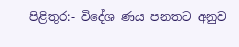පිළිතුර:- විදේශ ණය පනතට අනුව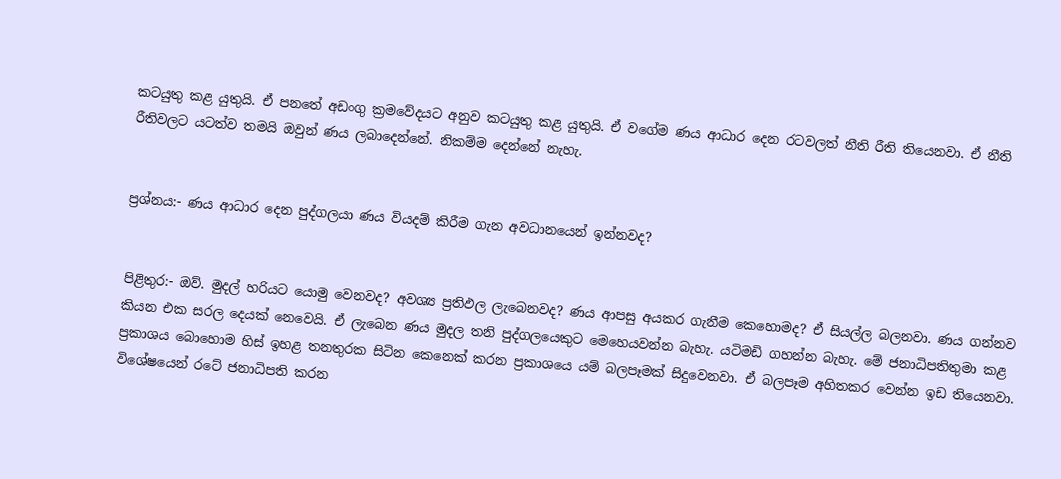කටයුතු කළ යුතුයි. ඒ පනතේ අඩංගු ක්‍රමවේදයට අනුව කටයුතු කළ යුතුයි. ඒ වගේම ණය ආධාර දෙන රටවලත් නීති රීති තියෙනවා. ඒ නීති රීතිවලට යටත්ව තමයි ඔවුන් ණය ලබාදෙන්නේ. නිකම්ම දෙන්නේ නැහැ.


ප්‍රශ්නය:- ණය ආධාර දෙන පුද්ගලයා ණය වියදම් කිරීම ගැන අවධානයෙන් ඉන්නවද?


පිළිතුර:- ඔව්. මුදල් හරියට යොමු වෙනවද? අවශ්‍ය ප්‍රතිඵල ලැබෙනවද? ණය ආපසු අයකර ගැනීම කෙහොමද? ඒ සියල්ල බලනවා. ණය ගන්නව කියන එක සරල දෙයක් නෙවෙයි. ඒ ලැබෙන ණය මුදල තනි පුද්ගලයෙකුට මෙහෙයවන්න බැහැ. යටිමඩි ගහන්න බැහැ. මේ ජනාධිපතිතුමා කළ ප්‍රකාශය බොහොම හිස් ඉහළ තනතුරක සිටින කෙනෙක් කරන ප්‍රකාශයෙ යම් බලපෑමක් සිදුවෙනවා. ඒ බලපෑම අහිතකර වෙන්න ඉඩ තියෙනවා. විශේෂයෙන් රටේ ජනාධිපති කරන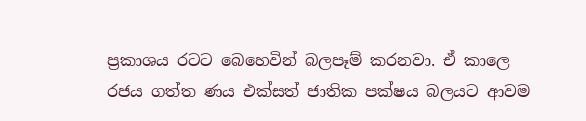ප්‍රකාශය රටට බෙහෙවින් බලපෑම් කරනවා. ඒ කාලෙ රජය ගත්ත ණය එක්සත් ජාතික පක්ෂය බලයට ආවම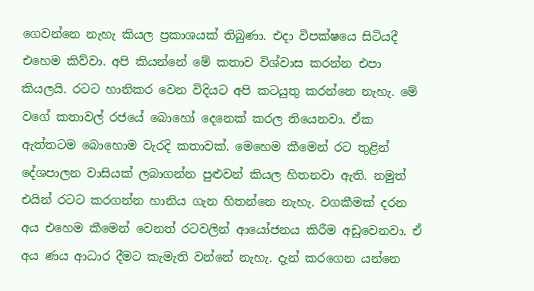ගෙවන්නෙ නැහැ කියල ප්‍රකාශයක් තිබුණා. එදා විපක්ෂයෙ සිටියදී එහෙම කිව්වා. අපි කියන්නේ මේ කතාව විශ්වාස කරන්න එපා කියලයි. රටට හානිකර වෙන විදියට අපි කටයුතු කරන්නෙ නැහැ. මේ වගේ කතාවල් රජයේ බොහෝ දෙනෙක් කරල තියෙනවා. ඒක ඇත්තටම බොහොම වැරදි කතාවක්. මෙහෙම කීමෙන් රට තුළින් දේශපාලන වාසියක් ලබාගන්න පුළුවන් කියල හිතනවා ඇති. නමුත් එයින් රටට කරගන්න හානිය ගැන හිතන්නෙ නැහැ. වගකීමක් දරන අය එහෙම කීමෙන් වෙනත් රටවලින් ආයෝජනය කිරීම අඩුවෙනවා. ඒ අය ණය ආධාර දීමට කැමැති වන්නේ නැහැ. දැන් කරගෙන යන්නෙ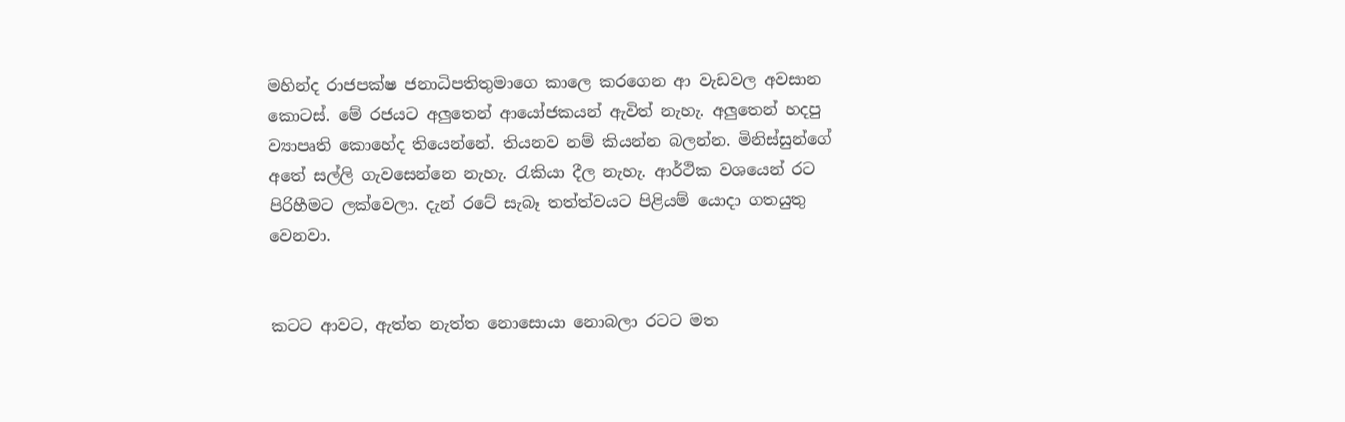මහින්ද රාජපක්ෂ ජනාධිපතිතුමාගෙ කාලෙ කරගෙන ආ වැඩවල අවසාන කොටස්. මේ රජයට අලුතෙන් ආයෝජකයන් ඇවිත් නැහැ. අලුතෙන් හදපු ව්‍යාපෘති කොහේද තියෙන්නේ. තියනව නම් කියන්න බලන්න. මිනිස්සුන්ගේ අතේ සල්ලි ගැවසෙන්නෙ නැහැ. රැකියා දීල නැහැ. ආර්ථික වශයෙන් රට පිරිහීමට ලක්වෙලා. දැන් රටේ සැබෑ තත්ත්වයට පිළියම් යොදා ගතයුතු වෙනවා.


කටට ආවට, ඇත්ත නැත්ත නොසොයා නොබලා රටට මත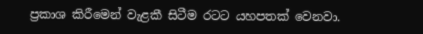ප්‍රකාශ කිරීමෙන් වැළකී සිටීම රටට යහපතක් වෙනවා.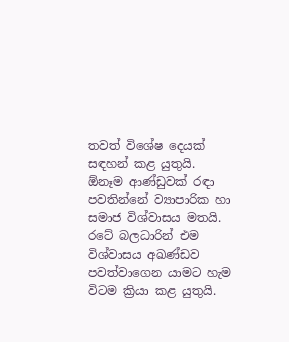තවත් විශේෂ දෙයක් සඳහන් කළ යුතුයි. ඕනෑම ආණ්ඩුවක් රඳා පවතින්නේ ව්‍යාපාරික හා සමාජ විශ්වාසය මතයි. රටේ බලධාරින් එම විශ්වාසය අඛණ්ඩව පවත්වාගෙන යාමට හැම විටම ක්‍රියා කළ යුතුයි.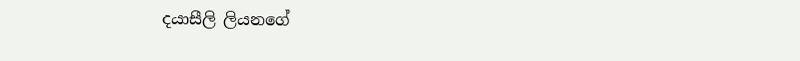දයාසීලි ලියනගේ